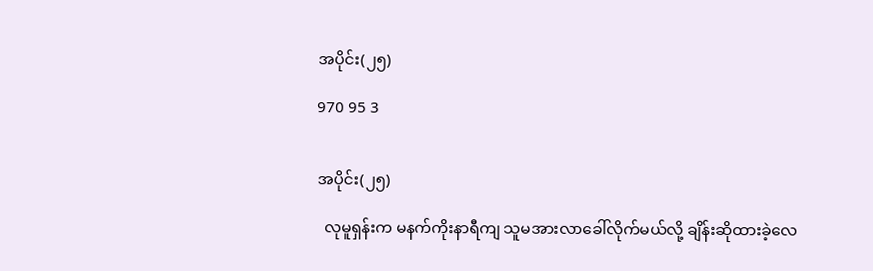အပိုင်း(၂၅)

970 95 3


အပိုင်း(၂၅)

  လုမူရှန်းက မနက်ကိုးနာရီကျ သူမအားလာခေါ်လိုက်မယ်လို့ ချိန်းဆိုထားခဲ့လေ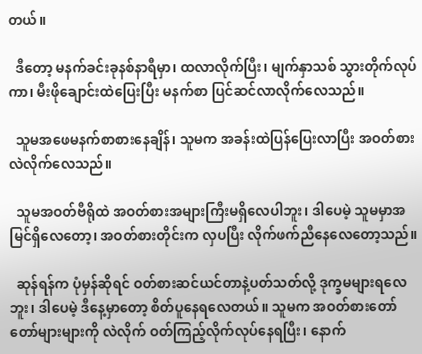တယ်။

  ဒီတော့ မနက်ခင်းခုနစ်နာရီမှာ၊ ထလာလိုက်ပြီး၊ မျက်နှာသစ် သွားတိုက်လုပ်ကာ၊ မီးဖိုချောင်းထဲပြေးပြီး မနက်စာ ပြင်ဆင်လာလိုက်လေသည်။

  သူမအဖေမနက်စာ‌စားနေချိန်၊ သူမက အခန်းထဲပြန်ပြေးလာပြီး အဝတ်စားလဲလိုက်လေသည်။

  သူမအဝတ်ဗီရိုထဲ အဝတ်စားအများကြီးမရှိလေပါဘူး၊ ဒါပေမဲ့ သူမမှာအမြင်ရှိလေတော့၊ အဝတ်စားတိုင်းက လှပပြီး လိုက်ဖက်ညီနေလေတော့သည်။

  ဆုန်ရန်က ပုံမှန်ဆိုရင် ဝတ်စားဆင်ယင်တာနဲ့ပတ်သတ်လို့ ဒုက္ခမများရလေဘူး၊ ဒါပေမဲ့ ဒီနေ့မှာတော့ စိတ်ပူနေရလေတယ်။ သူမက အဝတ်စားတော်တော်များများကို လဲလိုက် ဝတ်ကြည့်လိုက်လုပ်နေရပြီး၊ နောက်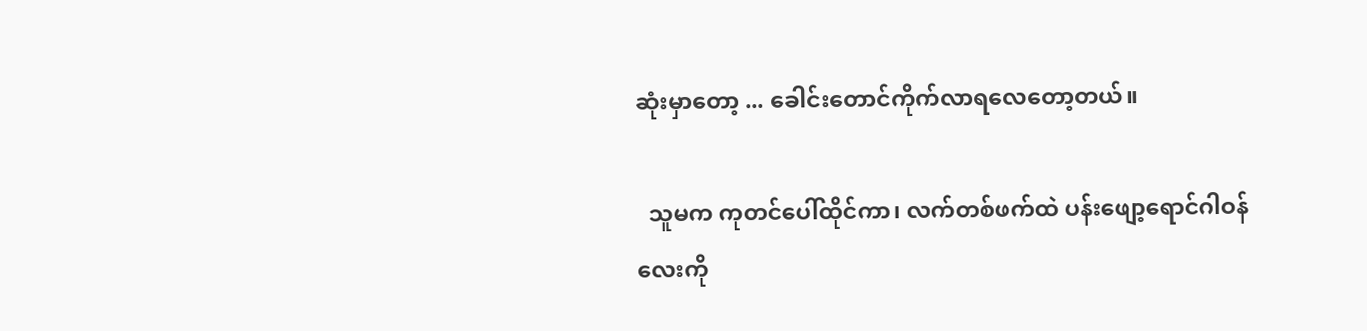ဆုံးမှာတော့ ... ခေါင်းတောင်ကိုက်လာရလေတော့တယ်။

  သူမက ကုတင်ပေါ်ထိုင်ကာ၊ လက်တစ်ဖက်ထဲ ပန်းဖျော့ရောင်ဂါဝန်လေးကို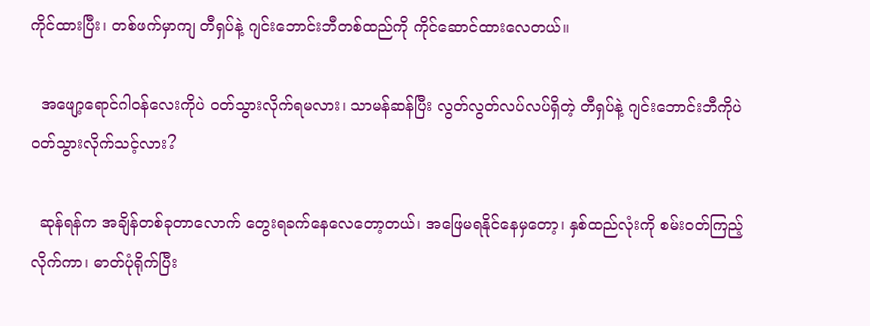ကိုင်ထားပြီး၊ တစ်ဖက်မှာကျ တီရှပ်နဲ့ ဂျင်းဘောင်းဘီတစ်ထည်ကို ကိုင်ဆောင်ထားလေတယ်။

  အဖျော့ရောင်ဂါဝန်လေးကိုပဲ ဝတ်သွားလိုက်ရမလား၊ သာမန်ဆန်ပြီး လွတ်လွတ်လပ်လပ်ရှိတဲ့ တီရှပ်နဲ့ ဂျင်းဘောင်းဘီကိုပဲ ဝတ်သွားလိုက်သင့်လား?

  ဆုန်ရန်က အချိန်တစ်ခုတာလောက် တွေးရခက်နေလေတော့တယ်၊ အဖြေမရနိုင်နေမှတော့၊ နှစ်ထည်လုံးကို စမ်းဝတ်ကြည့်လိုက်ကာ၊ ဓာတ်ပုံရိုက်ပြီး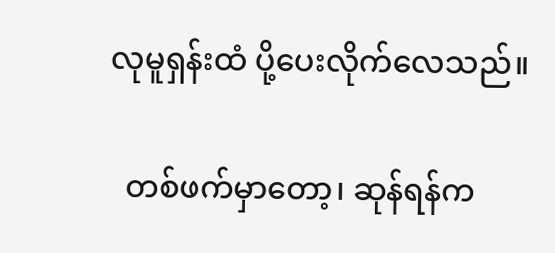လုမူရှန်းထံ ပို့ပေးလိုက်လေသည်။

  တစ်ဖက်မှာတော့၊ ဆုန်ရန်က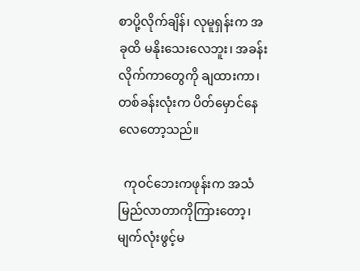စာပို့လိုက်ချိန်၊ လုမူရှန်းက အခုထိ မနိုးသေးလေဘူး၊ အခန်းလိုက်ကာတွေကို ချထားကာ၊ တစ်ခန်းလုံးက ပိတ်မှောင်နေလေတော့သည်။

  ကုဝင်ဘေးကဖုန်းက အသံမြည်လာတာကိုကြားတော့၊ မျက်လုံးဖွင့်မ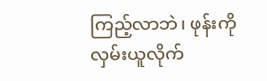ကြည့်လာဘဲ၊ ဖုန်းကိုလှမ်းယူလိုက်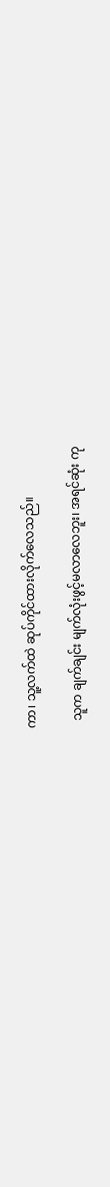ကာ၊ သူ့လက်ထဲ ဆုပ်ကိုင်ထားလိုက်လေသည်။

  သူက ချက်ချင်း မျက်လုံးဖွင့်မလာလေဘူး၊ အရင်ဆုံး ကု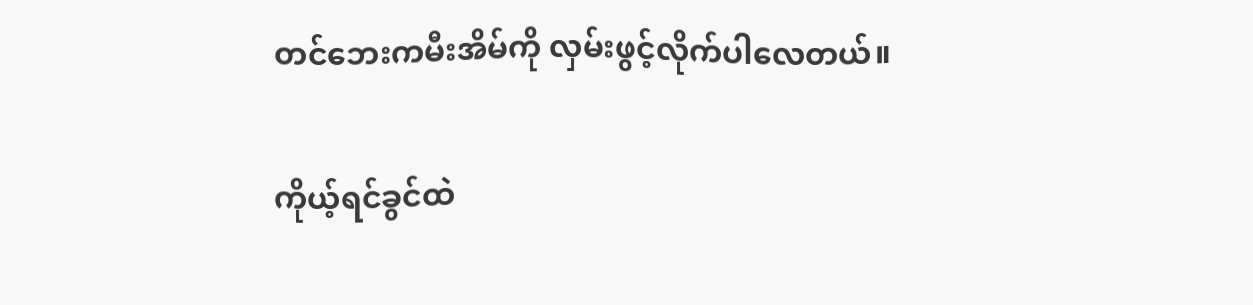တင်ဘေးကမီးအိမ်ကို လှမ်းဖွင့်လိုက်ပါလေတယ်။

ကိုယ့်ရင်ခွင်ထဲ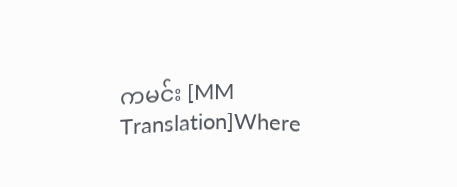ကမင်း [MM Translation]Where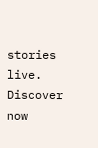stories live. Discover now